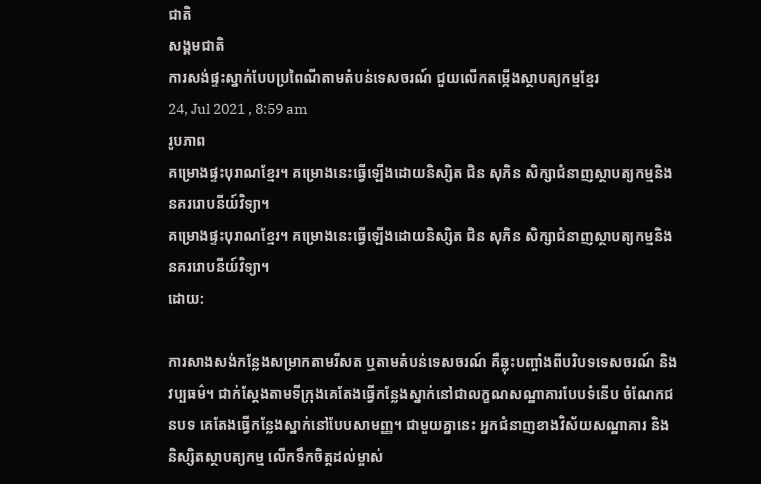ជាតិ
សង្គមជាតិ
ការសង់ផ្ទះស្នាក់បែបប្រពៃណីតាមតំបន់ទេសចរណ៍ ជួយលើកតម្កើងស្ថាបត្យកម្មខ្មែរ
24, Jul 2021 , 8:59 am
រូបភាព
គម្រោងផ្ទះបុរាណខ្មែរ។ គម្រោងនេះធ្វើឡើងដោយនិស្សិត ជិន សុភិន សិក្សាជំនាញស្ថាបត្យកម្មនិងនគររោបនីយ៍វិទ្យា។
គម្រោងផ្ទះបុរាណខ្មែរ។ គម្រោងនេះធ្វើឡើងដោយនិស្សិត ជិន សុភិន សិក្សាជំនាញស្ថាបត្យកម្មនិងនគររោបនីយ៍វិទ្យា។
ដោយ:

ការសាងសង់កន្លែងសម្រាកតាមរីសត ឬតាមតំបន់ទេសចរណ៍ គឺឆ្លុះបញ្ចាំងពីបរិបទទេសចរណ៍ និងវប្បធម៌។ ជាក់ស្ដែងតាមទីក្រុងគេតែងធ្វើកន្លែងស្នាក់នៅជាលក្ខណសណ្ឋាគារបែបទំនើប ចំណែកជនបទ គេតែងធ្វើកន្លែងស្នាក់នៅបែបសាមញ្ញ។ ជាមួយគ្នានេះ អ្នកជំនាញខាងវិស័យសណ្ឋាគារ និងនិស្សិតស្ថាបត្យកម្ម លើកទឹកចិត្តដល់ម្ចាស់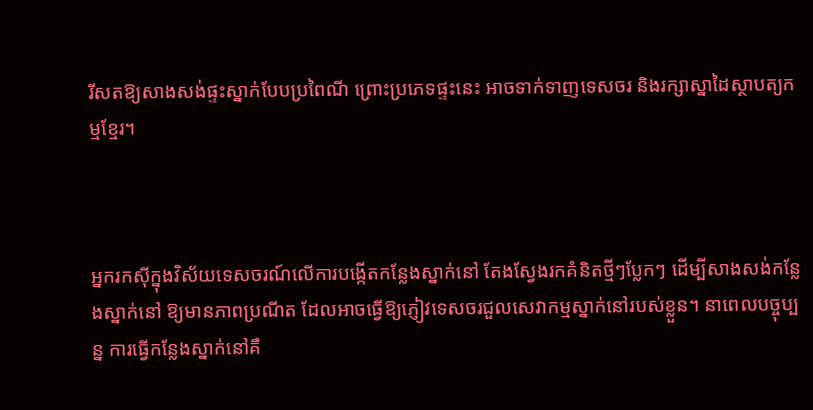រីសតឱ្យសាងសង់ផ្ទះស្នាក់បែបប្រពៃណី ព្រោះប្រភេទផ្ទះនេះ អាចទាក់ទាញទេសចរ និងរក្សាស្នាដៃស្ថាបត្យកម្មខ្មែរ។



អ្នករកស៊ីក្នុងវិស័យទេសចរណ៍លើការបង្កើតកន្លែងស្នាក់នៅ តែងស្វែងរកគំនិតថ្មីៗប្លែកៗ ដើម្បីសាងសង់កន្លែងស្នាក់នៅ ឱ្យមានភាពប្រណីត ដែលអាចធ្វើឱ្យភ្ញៀវទេសចរជួលសេវាកម្មស្នាក់នៅរបស់ខ្លួន។ នាពេលបច្ចុប្បន្ន ការធ្វើកន្លែងស្នាក់នៅគឺ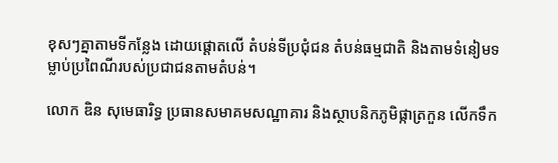ខុសៗគ្នាតាមទីកន្លែង ដោយផ្ដោតលើ តំបន់ទីប្រជុំជន តំបន់ធម្មជាតិ និងតាមទំនៀមទម្លាប់ប្រពៃណីរបស់ប្រជាជនតាមតំបន់។

លោក ឌិន សុមេធារិទ្ធ ប្រធានសមាគមសណ្ឋាគារ និងស្ថាបនិកភូមិផ្កាត្រកួន លើកទឹក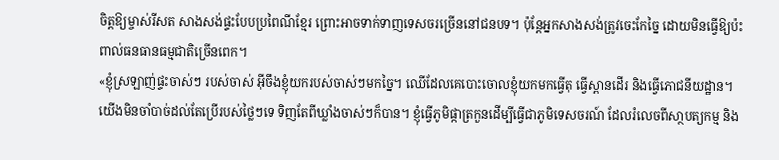ចិត្តឱ្យម្ចាស់រីសត សាងសង់ផ្ទះបែបប្រពៃណីខ្មែរ ព្រោះអាចទាក់ទាញទេសចរច្រើននៅជនបទ។ ប៉ុន្តែអ្នកសាងសង់ត្រូវចេះកែច្នៃ ដោយមិនធ្វើឱ្យប៉ះពាល់ធនធានធម្មជាតិច្រើនពេក។
«ខ្ញុំស្រឡាញ់ផ្ទះចាស់ៗ របស់ចាស់ អ៊ីចឹងខ្ញុំយករបស់ចាស់ៗមកច្នៃ។ ឈើដែលគេបោះចោលខ្ញុំយកមកធ្វើតុ ធ្វើស្ពានដើរ និងធ្វើភោជនីយដ្ឋាន។ យើងមិនចាំបាច់ដល់តែប្រើរបស់ថ្លៃៗទេ ទិញតែពីឃ្លាំងចាស់ៗក៏បាន។ ខ្ញុំធ្វើភូមិផ្កាត្រកួនដើម្បីធ្វើជាភូមិទេសចរណ៍ ដែលរំលេចពីសា្ថបត្យកម្ម និង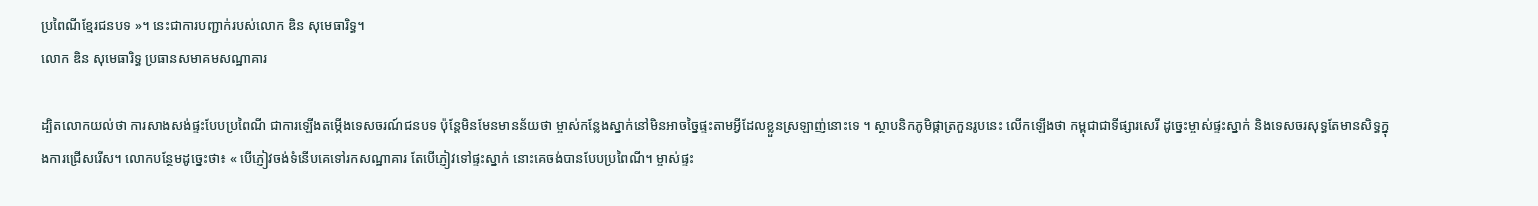ប្រពៃណីខ្មែរជនបទ »។ នេះជាការបញ្ជាក់របស់លោក ឌិន សុមេធារិទ្ធ។
លោក ឌិន សុមេធារិទ្ធ ប្រធានសមាគមសណ្ឋាគារ

ដ្បិតលោកយល់ថា ការសាងសង់ផ្ទះបែបប្រពៃណី ជាការឡើងតម្កើងទេសចរណ៍ជនបទ ប៉ុន្តែមិនមែនមានន័យថា ម្ចាស់កន្លែងស្នាក់នៅមិនអាចច្នៃផ្ទះតាមអ្វីដែលខ្លួនស្រឡាញ់នោះទេ ។ ស្ថាបនិកភូមិផ្កាត្រកួនរូបនេះ លើកឡើងថា កម្ពុជាជាទីផ្សារសេរី ដូច្នេះម្ចាស់ផ្ទះស្នាក់ និងទេសចរសុទ្ធតែមានសិទ្ធក្នុងការជ្រើសរើស។ លោកបន្ថែមដូច្នេះថា៖ « បើភ្ញៀវចង់ទំនើបគេទៅរកសណ្ឋាគារ តែបើភ្ញៀវទៅផ្ទះស្នាក់ នោះគេចង់បានបែបប្រពៃណី។ ម្ចាស់ផ្ទះ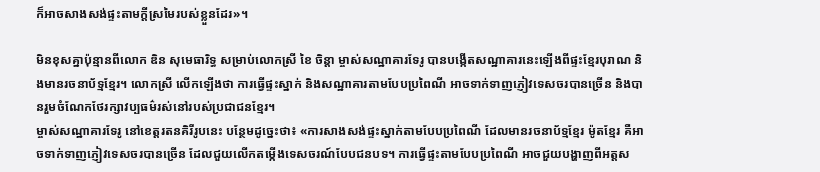ក៏អាចសាងសង់ផ្ទះតាមក្ដីស្រមៃរបស់ខ្លួនដែរ»។

មិនខុសគ្នាប៉ុន្មានពីលោក ឌិន សុមេធារិទ្ធ សម្រាប់លោកស្រី ខៃ ចិន្តា ម្ចាស់សណ្ឋាគារទែរូ បានបង្កើតសណ្ឋាគារនេះឡើងពីផ្ទះខ្មែរបុរាណ និងមានរចនាប័ទ្មខ្មែរ។ លោកស្រី លើកឡើងថា ការធ្វើផ្ទះស្នាក់ និងសណ្ឋាគារតាមបែបប្រពៃណី អាចទាក់ទាញភ្ញៀវទេសចរបានច្រើន និងបានរួមចំណែកថែរក្សាវប្បធម៌រស់នៅរបស់ប្រជាជនខ្មែរ។
ម្ចាស់សណ្ឋាគារទែរូ នៅខេត្តរតនគិរីរូបនេះ បន្ថែមដូច្នេះថា៖ «ការសាងសង់ផ្ទះស្នាក់តាមបែបប្រពៃណី ដែលមានរចនាប័ទ្មខ្មែរ ម៉ូតខ្មែរ គឺអាចទាក់ទាញភ្ញៀវទេសចរបានច្រើន ដែលជួយលើកតម្កើងទេសចរណ៍បែបជនបទ។ ការធ្វើផ្ទះតាមបែបប្រពៃណី អាចជួយបង្ហាញពីអត្តស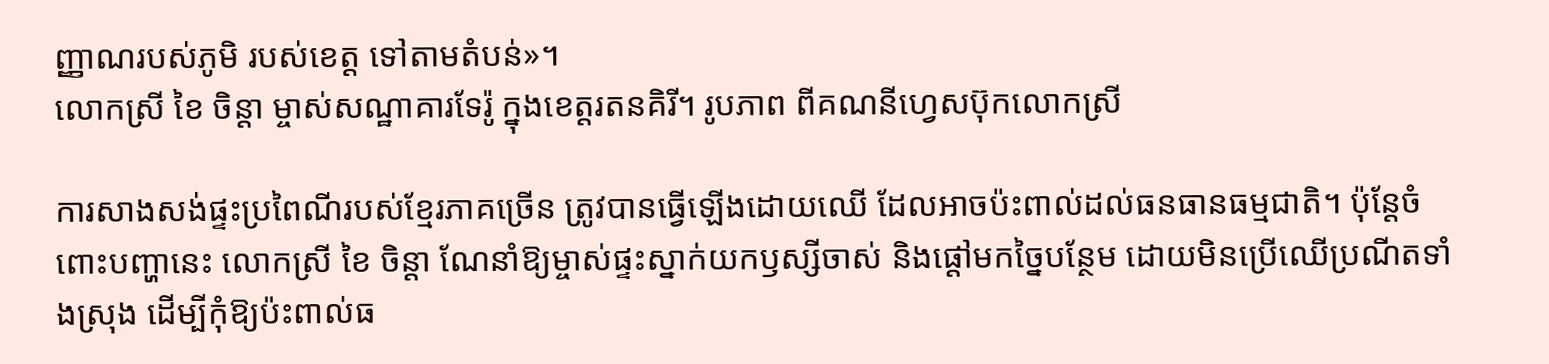ញ្ញាណរបស់ភូមិ របស់ខេត្ត ទៅតាមតំបន់»។
លោកស្រី ខៃ ចិន្តា ម្ចាស់សណ្ឋាគារទែរ៉ូ ក្នុងខេត្តរតនគិរី។ រូបភាព ពីគណនីហ្វេសប៊ុកលោកស្រី

ការសាងសង់ផ្ទះប្រពៃណីរបស់ខ្មែរភាគច្រើន ត្រូវបានធ្វើឡើងដោយឈើ ដែលអាចប៉ះពាល់ដល់ធនធានធម្មជាតិ។ ប៉ុន្តែចំពោះបញ្ហានេះ លោកស្រី ខៃ ចិន្តា ណែនាំឱ្យម្ចាស់ផ្ទះស្នាក់យកឫស្សីចាស់ និងផ្ដៅមកច្នៃបន្ថែម ដោយមិនប្រើឈើប្រណីតទាំងស្រុង ដើម្បីកុំឱ្យប៉ះពាល់ធ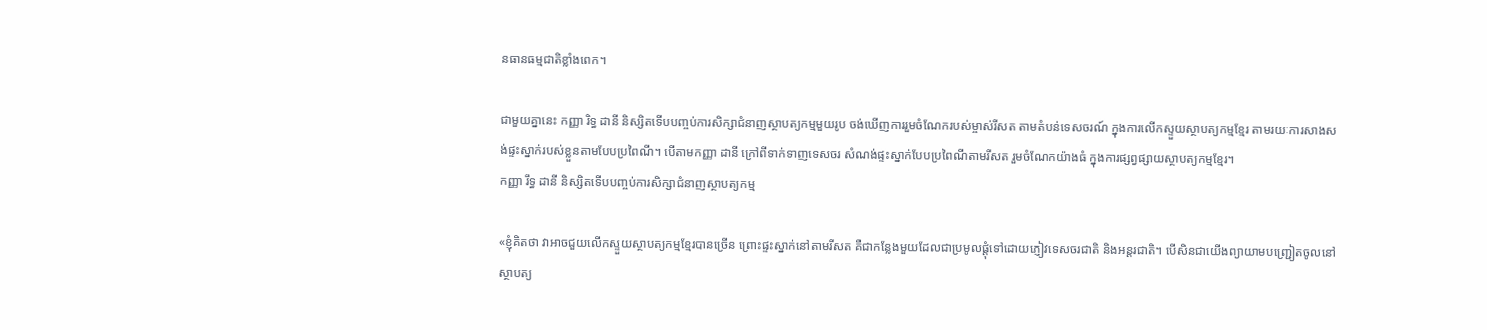នធានធម្មជាតិខ្លាំងពេក។

ជាមួយគ្នានេះ កញ្ញា រិទ្ធ ដានី និស្សិតទើបបញ្ចប់ការសិក្សាជំនាញស្ថាបត្យកម្មមួយរូប ចង់ឃើញការរួមចំណែករបស់ម្ចាស់រីសត តាមតំបន់ទេសចរណ៍ ក្នុងការលើកស្ទួយស្ថាបត្យកម្មខ្មែរ តាមរយៈការសាងសង់ផ្ទះស្នាក់របស់ខ្លួនតាមបែបប្រពៃណី។ បើតាមកញ្ញា ដានី ក្រៅពីទាក់ទាញទេសចរ សំណង់ផ្ទះស្នាក់បែបប្រពៃណីតាមរីសត រួមចំណែកយ៉ាងធំ ក្នុងការផ្សព្វផ្សាយស្ថាបត្យកម្មខ្មែរ។
កញ្ញា រឹទ្ធ ដានី និស្សិតទើបបញ្ចប់ការសិក្សាជំនាញស្ថាបត្យកម្ម

«ខ្ញុំគិតថា វាអាចជួយលើកស្ទួយស្ថាបត្យកម្មខ្មែរបានច្រើន ព្រោះផ្ទះស្នាក់នៅតាមរីសត គឺជាកន្លែងមួយដែលជាប្រមូលផ្តុំទៅដោយភ្ញៀវទេសចរជាតិ និងអន្តរជាតិ។ បើសិនជាយើងព្យាយាមបញ្ជ្រៀតចូលនៅស្ថាបត្យ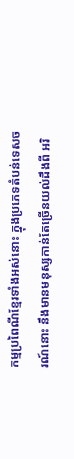កម្មប្រពៃណីខ្មែរទាំងអស់នោះ ក្នុងប្រភេទតំបន់ទេសចរណ៍នោះ នឹងមានមនុស្សកាន់តែច្រើនយល់ដឹងពី អរិ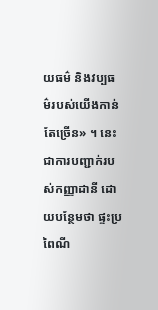យធម៌ និងវប្បធម៌របស់យើងកាន់តែច្រើន» ។ នេះជាការបញ្ជាក់របស់កញ្ញាដានី ដោយបន្ថែមថា ផ្ទះប្រពៃណី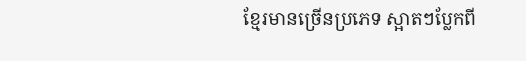ខ្មែរមានច្រើនប្រភេទ ស្អាតៗប្លែកពី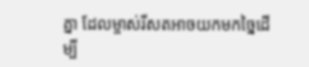គ្នា ដែលម្ចាស់រីសតអាចយកមកច្នៃដើម្បី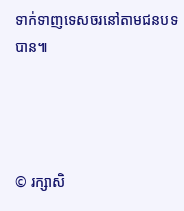ទាក់ទាញទេសចរនៅតាមជនបទបាន៕




© រក្សាសិ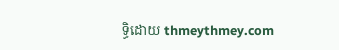ទ្ធិដោយ thmeythmey.com